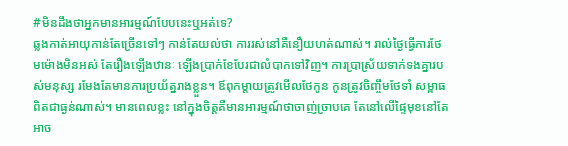#មិនដឹងថាអ្នកមានអារម្មណ៍បែបនេះឬអត់ទេ?
ឆ្លងកាត់អាយុកាន់តែច្រើនទៅៗ កាន់តែយល់ថា ការរស់នៅគឺនឿយហត់ណាស់។ រាល់ថ្ងៃធ្វើការថែមម៉ោងមិនអស់ តែរឿងឡើងឋានៈ ឡើងប្រាក់ខែបែរជាលំបាកទៅវិញ។ ការប្រាស្រ័យទាក់ទងគ្នារបស់មនុស្ស រមែងតែមានការប្រយ័ត្នរាងខ្លួន។ ឪពុកម្តាយត្រូវមើលថែកូន កូនត្រូវចិញ្ចឹមថែទាំ សម្ពាធពិតជាធ្ងន់ណាស់។ មានពេលខ្លះ នៅក្នុងចិត្តគឺមានអារម្មណ៍ថាចាញ់ច្រាបគេ តែនៅលើផ្ទៃមុខនៅតែអាច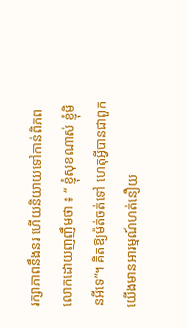រក្សាភាពនឹងនរ ហើយនិយាយទៅកាន់ពិភពលោកដោយញញឹមថា ៖ “ ខ្ញុំសុខណាស់ ខ្ញុំមិនអីទេ”។ គិតឱ្យម៉ត់ចត់ទៅ ហេតុអ្វីបានជាពួកយើងមានអារម្មណ៍ហត់នឿយ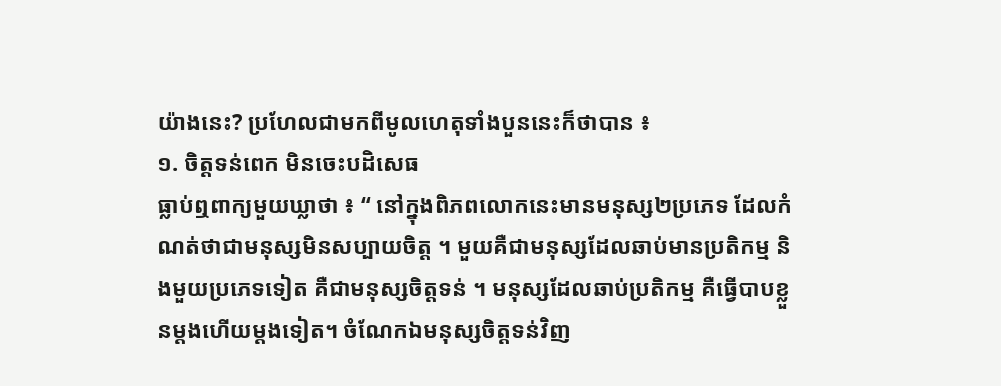យ៉ាងនេះ? ប្រហែលជាមកពីមូលហេតុទាំងបួននេះក៏ថាបាន ៖
១. ចិត្តទន់ពេក មិនចេះបដិសេធ
ធ្លាប់ឮពាក្យមួយឃ្លាថា ៖ “ នៅក្នុងពិភពលោកនេះមានមនុស្ស២ប្រភេទ ដែលកំណត់ថាជាមនុស្សមិនសប្បាយចិត្ត ។ មួយគឺជាមនុស្សដែលឆាប់មានប្រតិកម្ម និងមួយប្រភេទទៀត គឺជាមនុស្សចិត្តទន់ ។ មនុស្សដែលឆាប់ប្រតិកម្ម គឺធ្វើបាបខ្លួនម្តងហើយម្តងទៀត។ ចំណែកឯមនុស្សចិត្តទន់វិញ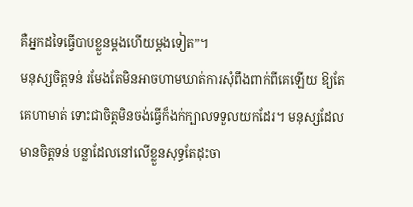គឺអ្នកដទៃធ្វើបាបខ្លួនម្តងហើយម្តងទៀត”។
មនុស្សចិត្តទន់ រមែងតែមិនអាចហាមឃាត់ការសុំពឹងពាក់ពីគេឡើយ ឱ្យតែគេហាមាត់ ទោះជាចិត្តមិនចង់ធ្វើក៏ងក់ក្បាលទទួលយកដែរ។ មនុស្សដែលមានចិត្តទន់ បន្លាដែលនៅលើខ្លួនសុទ្ធតែដុះចា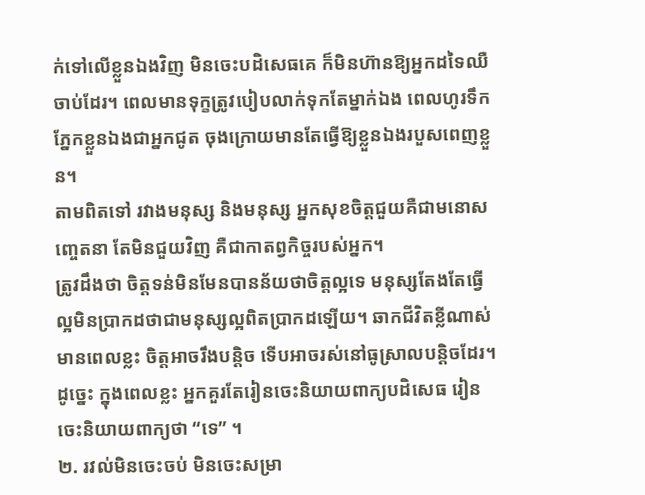ក់ទៅលើខ្លួនឯងវិញ មិនចេះបដិសេធគេ ក៏មិនហ៊ានឱ្យអ្នកដទៃឈឺចាប់ដែរ។ ពេលមានទុក្ខត្រូវបៀបលាក់ទុកតែម្នាក់ឯង ពេលហូរទឹកភ្នែកខ្លួនឯងជាអ្នកជូត ចុងក្រោយមានតែធ្វើឱ្យខ្លួនឯងរបួសពេញខ្លួន។
តាមពិតទៅ រវាងមនុស្ស និងមនុស្ស អ្នកសុខចិត្តជួយគឺជាមនោសញ្ចេតនា តែមិនជួយវិញ គឺជាកាតព្វកិច្ចរបស់អ្នក។
ត្រូវដឹងថា ចិត្តទន់មិនមែនបានន័យថាចិត្តល្អទេ មនុស្សតែងតែធ្វើល្អមិនប្រាកដថាជាមនុស្សល្អពិតប្រាកដឡើយ។ ឆាកជីវិតខ្លីណាស់ មានពេលខ្លះ ចិត្តអាចរឹងបន្តិច ទើបអាចរស់នៅធូស្រាលបន្តិចដែរ។ ដូច្នេះ ក្នុងពេលខ្លះ អ្នកគួរតែរៀនចេះនិយាយពាក្យបដិសេធ រៀនចេះនិយាយពាក្យថា “ទេ” ។
២. រវល់មិនចេះចប់ មិនចេះសម្រា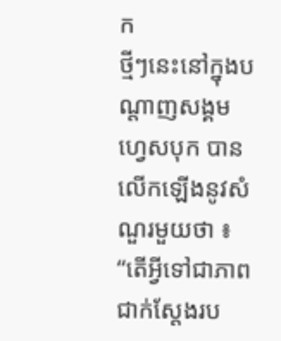ក
ថ្មីៗនេះនៅក្នុងបណ្តាញសង្គមហ្វេសបុក បានលើកឡើងនូវសំណួរមួយថា ៖ “តើអ្វីទៅជាភាពជាក់ស្តែងរប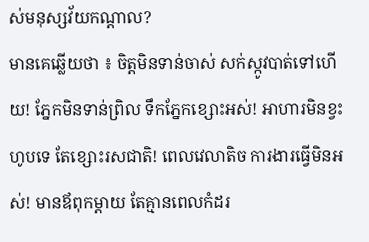ស់មនុស្សវ័យកណ្តាល?
មានគេឆ្លើយថា ៖ ចិត្តមិនទាន់ចាស់ សក់ស្កូវបាត់ទៅហើយ! ភ្នែកមិនទាន់ព្រិល ទឹកភ្នែកខ្សោះអស់! អាហារមិនខ្វះហូបទេ តែខ្សោះរសជាតិ! ពេលវេលាតិច ការងារធ្វើមិនអស់! មានឪពុកម្តាយ តែគ្មានពេលកំដរ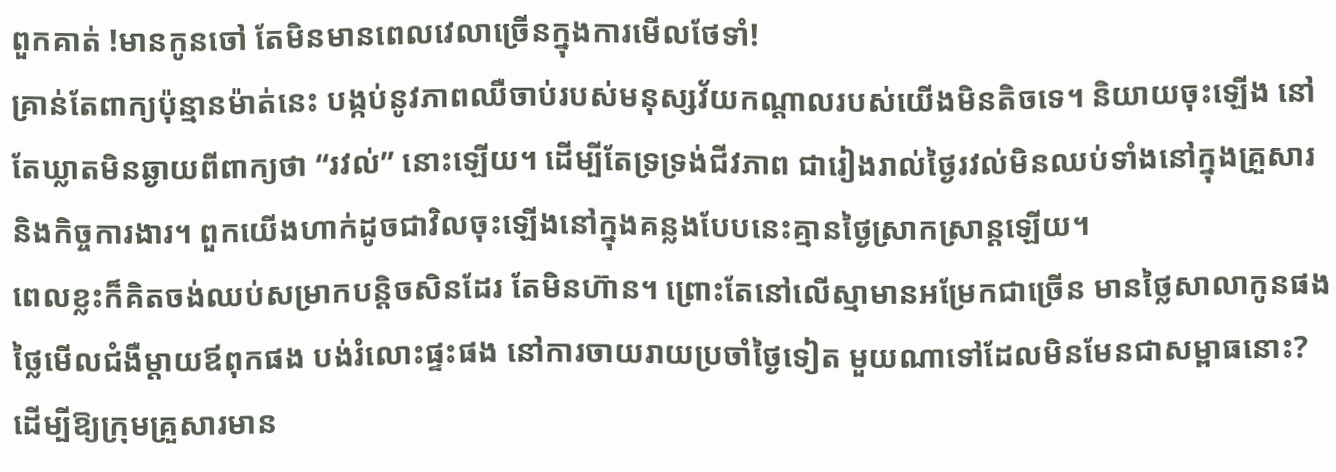ពួកគាត់ !មានកូនចៅ តែមិនមានពេលវេលាច្រើនក្នុងការមើលថែទាំ!
គ្រាន់តែពាក្យប៉ុន្មានម៉ាត់នេះ បង្កប់នូវភាពឈឺចាប់របស់មនុស្សវ័យកណ្តាលរបស់យើងមិនតិចទេ។ និយាយចុះឡើង នៅតែឃ្លាតមិនឆ្ងាយពីពាក្យថា “រវល់” នោះឡើយ។ ដើម្បីតែទ្រទ្រង់ជីវភាព ជារៀងរាល់ថ្ងៃរវល់មិនឈប់ទាំងនៅក្នុងគ្រួសារ និងកិច្ចការងារ។ ពួកយើងហាក់ដូចជាវិលចុះឡើងនៅក្នុងគន្លងបែបនេះគ្មានថ្ងៃស្រាកស្រាន្តឡើយ។
ពេលខ្លះក៏គិតចង់ឈប់សម្រាកបន្តិចសិនដែរ តែមិនហ៊ាន។ ព្រោះតែនៅលើស្មាមានអម្រែកជាច្រើន មានថ្លៃសាលាកូនផង ថ្លៃមើលជំងឺម្តាយឪពុកផង បង់រំលោះផ្ទះផង នៅការចាយរាយប្រចាំថ្ងៃទៀត មួយណាទៅដែលមិនមែនជាសម្ពាធនោះ? ដើម្បីឱ្យក្រុមគ្រួសារមាន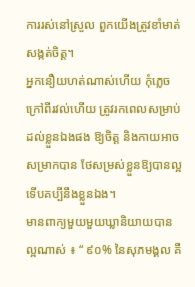ការរស់នៅស្រួល ពួកយើងត្រូវខាំមាត់សង្កត់ចិត្ត។
អ្នកនឿយហត់ណាស់ហើយ កុំភ្លេចក្រៅពីរវល់ហើយ ត្រូវរកពេលសម្រាប់ដល់ខ្លួនឯងផង ឱ្យចិត្ត និងកាយអាចសម្រាកបាន ថែសម្រស់ខ្លួនឱ្យបានល្អ ទើបគប្បីនឹងខ្លួនឯង។
មានពាក្យមួយមួយឃ្លានិយាយបានល្អណាស់ ៖ “ ៩០% នៃសុភមង្គល គឺ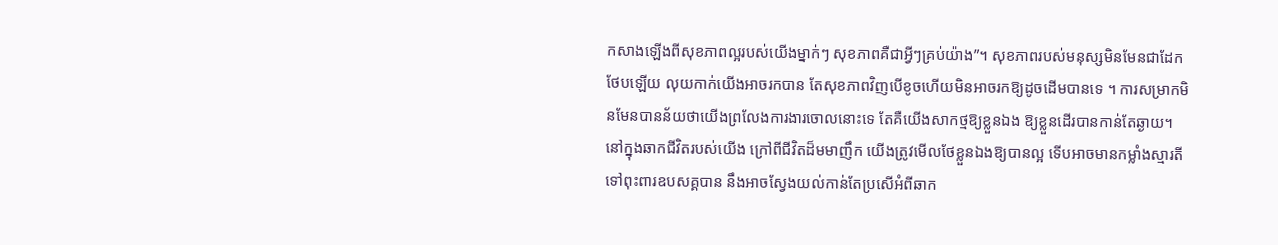កសាងឡើងពីសុខភាពល្អរបស់យើងម្នាក់ៗ សុខភាពគឺជាអ្វីៗគ្រប់យ៉ាង”។ សុខភាពរបស់មនុស្សមិនមែនជាដែកថែបឡើយ លុយកាក់យើងអាចរកបាន តែសុខភាពវិញបើខូចហើយមិនអាចរកឱ្យដូចដើមបានទេ ។ ការសម្រាកមិនមែនបានន័យថាយើងព្រលែងការងារចោលនោះទេ តែគឺយើងសាកថ្មឱ្យខ្លួនឯង ឱ្យខ្លួនដើរបានកាន់តែឆ្ងាយ។ នៅក្នុងឆាកជីវិតរបស់យើង ក្រៅពីជីវិតដ៏មមាញឹក យើងត្រូវមើលថែខ្លួនឯងឱ្យបានល្អ ទើបអាចមានកម្លាំងស្មារតីទៅពុះពារឧបសគ្គបាន នឹងអាចស្វែងយល់កាន់តែប្រសើអំពីឆាក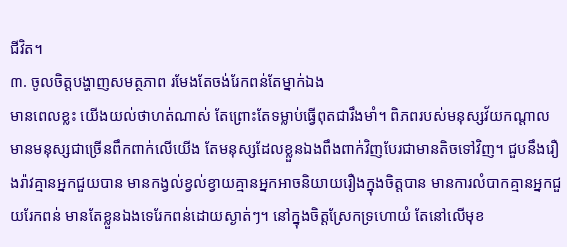ជីវិត។
៣. ចូលចិត្តបង្ហាញសមត្ថភាព រមែងតែចង់រែកពន់តែម្នាក់ឯង
មានពេលខ្លះ យើងយល់ថាហត់ណាស់ តែព្រោះតែទម្លាប់ធ្វើពុតជារឹងមាំ។ ពិភពរបស់មនុស្សវ័យកណ្តាល មានមនុស្សជាច្រើនពឹកពាក់លើយើង តែមនុស្សដែលខ្លួនឯងពឹងពាក់វិញបែរជាមានតិចទៅវិញ។ ជួបនឹងរឿងរ៉ាវគ្មានអ្នកជួយបាន មានកង្វល់ខ្វល់ខ្វាយគ្មានអ្នកអាចនិយាយរឿងក្នុងចិត្តបាន មានការលំបាកគ្មានអ្នកជួយរែកពន់ មានតែខ្លួនឯងទេរែកពន់ដោយស្ងាត់ៗ។ នៅក្នុងចិត្តស្រែកទ្រហោយំ តែនៅលើមុខ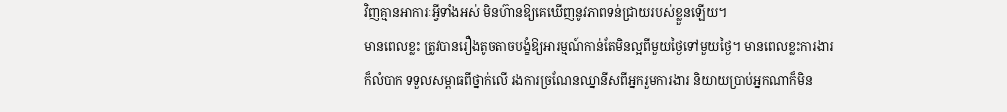វិញគ្មានអាការៈអ្វីទាំងអស់ មិនហ៊ានឱ្យគេឃើញនូវភាពទន់ជ្រាយរបស់ខ្លួនឡើយ។
មានពេលខ្លះ ត្រូវបានរឿងតូចតាចបង្ខំឱ្យអារម្មណ៍កាន់តែមិនល្អពីមួយថ្ងៃទៅមួយថ្ងៃ។ មានពេលខ្លះការងារក៏លំបាក ទទួលសម្ពាធពីថ្នាក់លើ រងការច្រណែនឈ្នានីសពីអ្នករួមការងារ និយាយប្រាប់អ្នកណាក៏មិន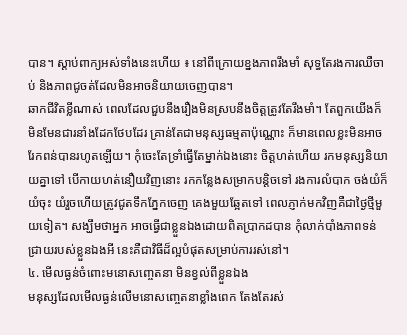បាន។ ស្តាប់ពាក្យអស់ទាំងនេះហើយ ៖ នៅពីក្រោយខ្នងភាពរឹងមាំ សុទ្ធតែរងការឈឺចាប់ និងភាពជូចត់ដែលមិនអាចនិយាយចេញបាន។
ឆាកជីវិតខ្លីណាស់ ពេលដែលជួបនឹងរឿងមិនស្របនឹងចិត្តត្រូវតែរឹងមាំ។ តែពួកយើងក៏មិនមែនជារនាំងដែកថែបដែរ គ្រាន់តែជាមនុស្សធម្មតាប៉ុណ្ណោះ ក៏មានពេលខ្លះមិនអាចរែកពន់បានរហូតឡើយ។ កុំចេះតែទ្រាំធ្វើតែម្នាក់ឯងនោះ ចិត្តហត់ហើយ រកមនុស្សនិយាយគ្នាទៅ បើកាយហត់នឿយវិញនោះ រកកន្លែងសម្រាកបន្តិចទៅ រងការលំបាក ចង់យំក៏យំចុះ យំរួចហើយត្រូវជូតទឹកភ្នែកចេញ គេងមួយឆ្អែតទៅ ពេលភ្ញាក់មកវិញគឺជាថ្ងៃថ្មីមួយទៀត។ សង្ឃឹមថាអ្នក អាចធ្វើជាខ្លួនឯងដោយពិតប្រាកដបាន កុំលាក់បាំងភាពទន់ជ្រាយរបស់ខ្លួនឯងអី នេះគឺជាវិធីដ៏ល្អបំផុតសម្រាប់ការរស់នៅ។
៤. មើលធ្ងន់ចំពោះមនោសញ្ចេតនា មិនខ្វល់ពីខ្លួនឯង
មនុស្សដែលមើលធ្ងន់លើមនោសញ្ចេតនាខ្លាំងពេក តែងតែរស់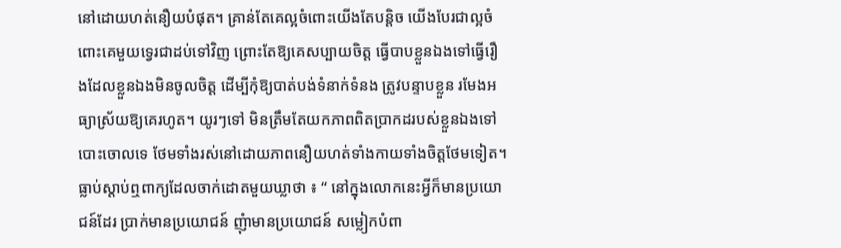នៅដោយហត់នឿយបំផុត។ គ្រាន់តែគេល្អចំពោះយើងតែបន្តិច យើងបែរជាល្អចំពោះគេមួយទ្វេរជាដប់ទៅវិញ ព្រោះតែឱ្យគេសប្បាយចិត្ត ធ្វើបាបខ្លួនឯងទៅធ្វើរឿងដែលខ្លួនឯងមិនចូលចិត្ត ដើម្បីកុំឱ្យបាត់បង់ទំនាក់ទំនង ត្រូវបន្ទាបខ្លួន រមែងអធ្យាស្រ័យឱ្យគេរហូត។ យូរៗទៅ មិនត្រឹមតែយកភាពពិតប្រាកដរបស់ខ្លួនឯងទៅបោះចោលទេ ថែមទាំងរស់នៅដោយភាពនឿយហត់ទាំងកាយទាំងចិត្តថែមទៀត។
ធ្លាប់ស្តាប់ឮពាក្យដែលចាក់ដោតមួយឃ្លាថា ៖ “ នៅក្នុងលោកនេះអ្វីក៏មានប្រយោជន៍ដែរ ប្រាក់មានប្រយោជន៍ ញុំាមានប្រយោជន៍ សម្លៀកបំពា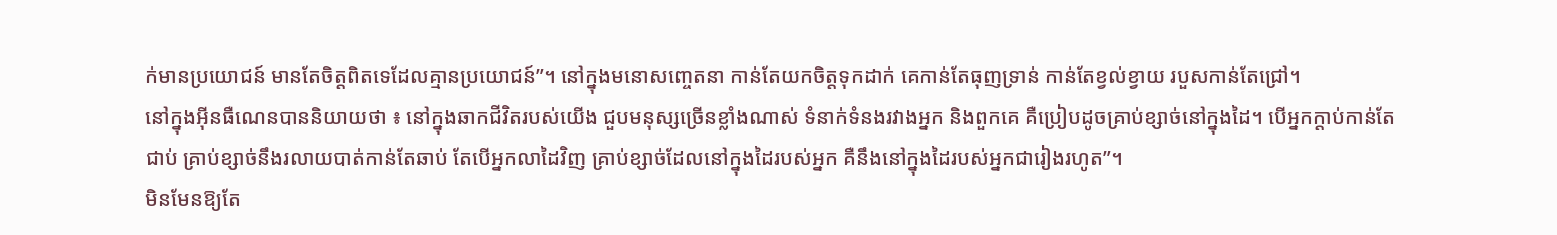ក់មានប្រយោជន៍ មានតែចិត្តពិតទេដែលគ្មានប្រយោជន៍”។ នៅក្នុងមនោសញ្ចេតនា កាន់តែយកចិត្តទុកដាក់ គេកាន់តែធុញទ្រាន់ កាន់តែខ្វល់ខ្វាយ របួសកាន់តែជ្រៅ។
នៅក្នុងអ៊ីនធឺណេនបាននិយាយថា ៖ នៅក្នុងឆាកជីវិតរបស់យើង ជួបមនុស្សច្រើនខ្លាំងណាស់ ទំនាក់ទំនងរវាងអ្នក និងពួកគេ គឺប្រៀបដូចគ្រាប់ខ្សាច់នៅក្នុងដៃ។ បើអ្នកក្តាប់កាន់តែជាប់ គ្រាប់ខ្សាច់នឹងរលាយបាត់កាន់តែឆាប់ តែបើអ្នកលាដៃវិញ គ្រាប់ខ្សាច់ដែលនៅក្នុងដៃរបស់អ្នក គឺនឹងនៅក្នុងដៃរបស់អ្នកជារៀងរហូត”។
មិនមែនឱ្យតែ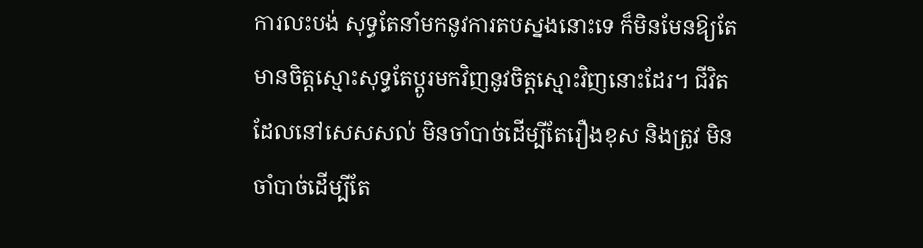ការលះបង់ សុទ្ធតែនាំមកនូវការតបស្នងនោះទេ ក៏មិនមែនឱ្យតែមានចិត្តស្មោះសុទ្ធតែប្តូរមកវិញនូវចិត្តស្មោះវិញនោះដែរ។ ជីវិតដែលនៅសេសសល់ មិនចាំបាច់ដើម្បីតែរឿងខុស និងត្រូវ មិនចាំបាច់ដើម្បីតែ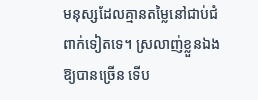មនុស្សដែលគ្មានតម្លៃនៅជាប់ជំពាក់ទៀតទេ។ ស្រលាញ់ខ្លួនឯងឱ្យបានច្រើន ទើប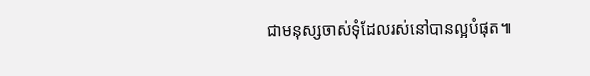ជាមនុស្សចាស់ទុំដែលរស់នៅបានល្អបំផុត៕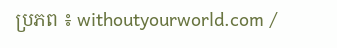ប្រភព ៖ withoutyourworld.com /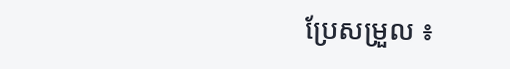ប្រែសម្រួល ៖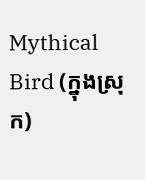Mythical Bird (ក្នុងស្រុក)